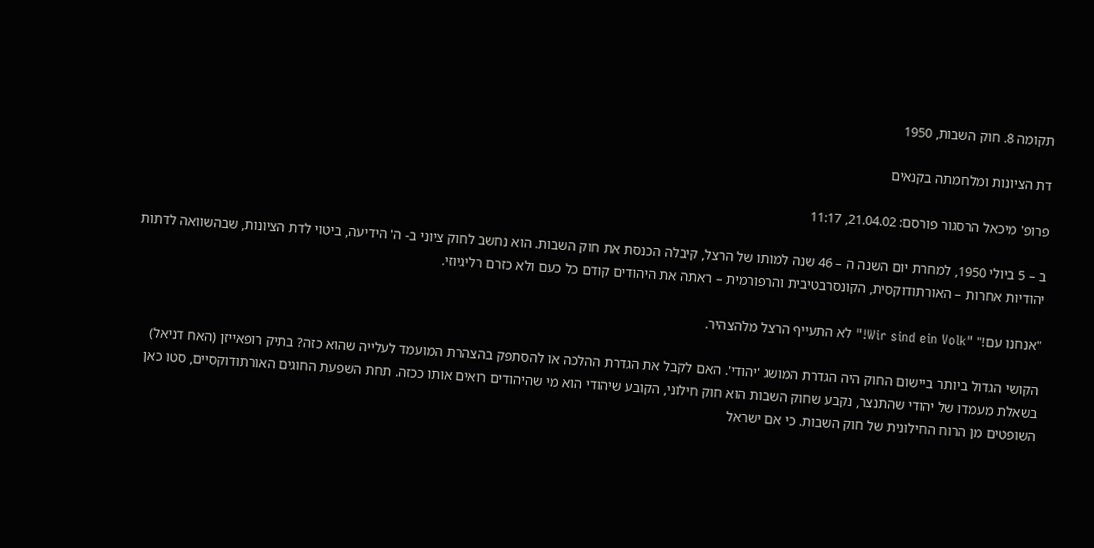תקומה 8. חוק השבות, 1950

דת הציונות ומלחמתה בקנאים

פרופ' מיכאל הרסגור פורסם: 21.04.02, 11:17

ב – 5 ביולי 1950, למחרת יום השנה ה – 46 שנה למותו של הרצל, קיבלה הכנסת את חוק השבות. הוא נחשב לחוק ציוני ב- ה' הידיעה, ביטוי לדת הציונות, שבהשוואה לדתות יהודיות אחרות – האורתודוקסית, הקונסרבטיבית והרפורמית – ראתה את היהודים קודם כל כעם ולא כזרם רליגיוזי.

"אנחנו עם!" "Wir sind ein Volk!" לא התעייף הרצל מלהצהיר.

הקושי הגדול ביותר ביישום החוק היה הגדרת המושג 'יהודי'. האם לקבל את הגדרת ההלכה או להסתפק בהצהרת המועמד לעלייה שהוא כזה? בתיק רופאייזן (האח דניאל) בשאלת מעמדו של יהודי שהתנצר, נקבע שחוק השבות הוא חוק חילוני, הקובע שיהודי הוא מי שהיהודים רואים אותו ככזה. תחת השפעת החוגים האורתודוקסיים, סטו כאן השופטים מן הרוח החילונית של חוק השבות. כי אם ישראל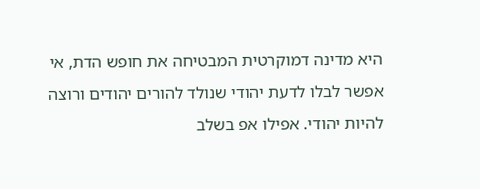היא מדינה דמוקרטית המבטיחה את חופש הדת, אי אפשר לבלו לדעת יהודי שנולד להורים יהודים ורוצה להיות יהודי. אפילו אפ בשלב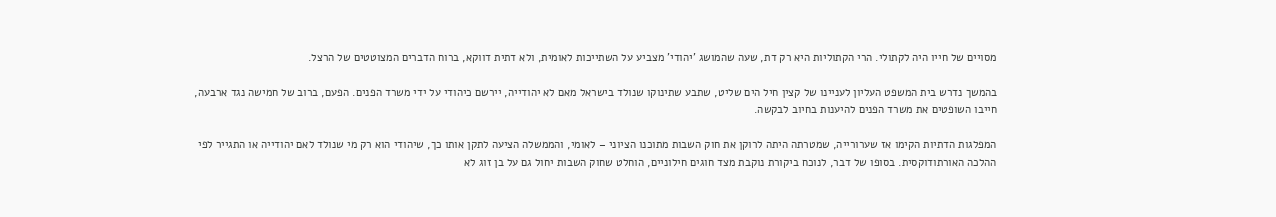מסויים של חייו היה לקתולי. הרי הקתוליות היא רק דת, שעה שהמושג 'יהודי' מצביע על השתייכות לאומית, ולא דתית דווקא, ברוח הדברים המצוטטים של הרצל.

בהמשך נדרש בית המשפט העליון לעניינו של קצין חיל הים שליט, שתבע שתינוקו שנולד בישראל מאם לא יהודייה, יירשם כיהודי על ידי משרד הפנים. הפעם, ברוב של חמישה נגד ארבעה, חייבו השופטים את משרד הפנים להיענות בחיוב לבקשה.

המפלגות הדתיות הקימו אז שערורייה, שמטרתה היתה לרוקן את חוק השבות מתוכנו הציוני – לאומי, והממשלה הציעה לתקן אותו כך, שיהודי הוא רק מי שנולד לאם יהודייה או התגייר לפי ההלכה האורתודוקסית. בסופו של דבר, לנוכח ביקורת נוקבת מצד חוגים חילוניים, הוחלט שחוק השבות יחול גם על בן זוג לא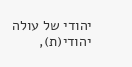יהודי של עולה יהודי(ת),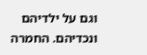וגם על ילדיהם ונכדיהם. החמרה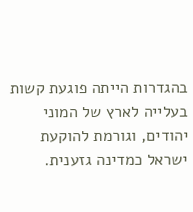בהגדרות הייתה פוגעת קשות בעלייה לארץ של המוני יהודים, וגורמת להוקעת ישראל כמדינה גזענית.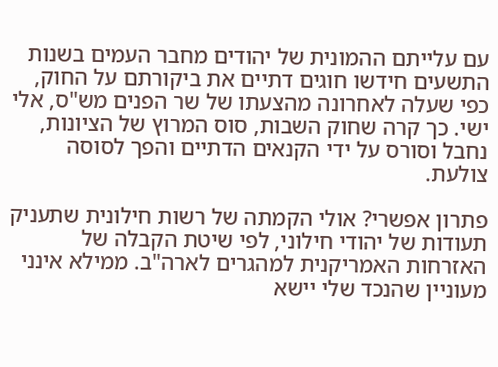עם עלייתם ההמונית של יהודים מחבר העמים בשנות התשעים חידשו חוגים דתיים את ביקורתם על החוק, כפי שעלה לאחרונה מהצעתו של שר הפנים מש"ס, אלי ישי. כך קרה שחוק השבות, סוס המרוץ של הציונות, נחבל וסורס על ידי הקנאים הדתיים והפך לסוסה צולעת.

פתרון אפשרי? אולי הקמתה של רשות חילונית שתעניק תעודות של יהודי חילוני, לפי שיטת הקבלה של האזרחות האמריקנית למהגרים לארה"ב. ממילא אינני מעוניין שהנכד שלי יישא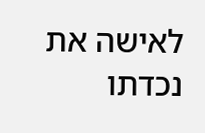לאישה את נכדתו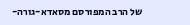של הרב המפורסם מסאדא-גורה-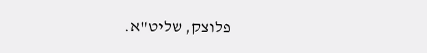פלוצק, שליט"א.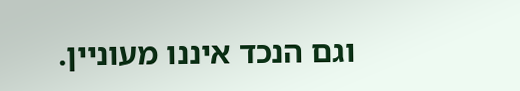וגם הנכד איננו מעוניין.